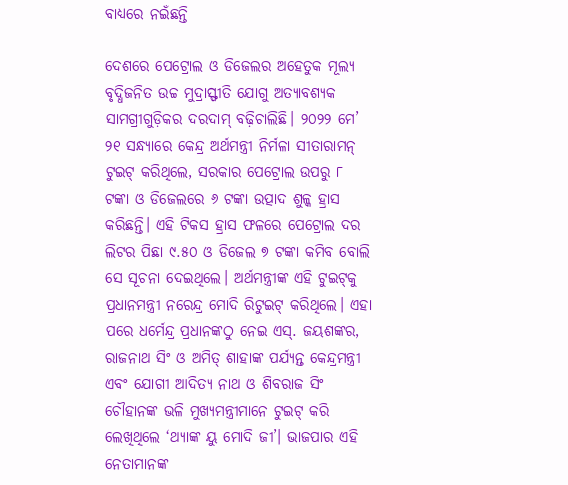ବାଧ୍ୟରେ ନଇଁଛନ୍ତି

ଦେଶରେ ପେଟ୍ରୋଲ ଓ ଡିଜେଲର ଅହେତୁକ ମୂଲ୍ୟ ବୃଦ୍ଧିଜନିତ ଉଚ୍ଚ ମୁଦ୍ରାସ୍ଫୀତି ଯୋଗୁ ଅତ୍ୟାବଶ୍ୟକ ସାମଗ୍ରୀଗୁଡ଼ିକର ଦରଦାମ୍‌ ବଢ଼ିଚାଲିଛି। ୨୦୨୨ ମେ’ ୨୧ ସନ୍ଧ୍ୟାରେ କେନ୍ଦ୍ର ଅର୍ଥମନ୍ତ୍ରୀ ନିର୍ମଳା ସୀତାରାମନ୍‌ ଟୁଇଟ୍‌ କରିଥିଲେ, ସରକାର ପେଟ୍ରୋଲ ଉପରୁ ୮ ଟଙ୍କା ଓ ଡିଜେଲରେ ୬ ଟଙ୍କା ଉତ୍ପାଦ ଶୁଳ୍କ ହ୍ରାସ କରିଛନ୍ତି। ଏହି ଟିକସ ହ୍ରାସ ଫଳରେ ପେଟ୍ରୋଲ ଦର ଲିଟର ପିଛା ୯.୫୦ ଓ ଡିଜେଲ ୭ ଟଙ୍କା କମିବ ବୋଲି ସେ ସୂଚନା ଦେଇଥିଲେ। ଅର୍ଥମନ୍ତ୍ରୀଙ୍କ ଏହି ଟୁଇଟ୍‌କୁ ପ୍ରଧାନମନ୍ତ୍ରୀ ନରେନ୍ଦ୍ର ମୋଦି ରିଟୁଇଟ୍‌ କରିଥିଲେ। ଏହା ପରେ ଧର୍ମେନ୍ଦ୍ର ପ୍ରଧାନଙ୍କଠୁ ନେଇ ଏସ୍‌. ଜୟଶଙ୍କର, ରାଜନାଥ ସିଂ ଓ ଅମିତ୍‌ ଶାହାଙ୍କ ପର୍ଯ୍ୟନ୍ତ କେନ୍ଦ୍ରମନ୍ତ୍ରୀ ଏବଂ ଯୋଗୀ ଆଦିତ୍ୟ ନାଥ ଓ ଶିବରାଜ ସିଂ ଚୌହାନଙ୍କ ଭଳି ମୁଖ୍ୟମନ୍ତ୍ରୀମାନେ ଟୁଇଟ୍‌ କରି ଲେଖିଥିଲେ ‘ଥ୍ୟାଙ୍କ ୟୁ ମୋଦି ଜୀ’। ଭାଜପାର ଏହି ନେତାମାନଙ୍କ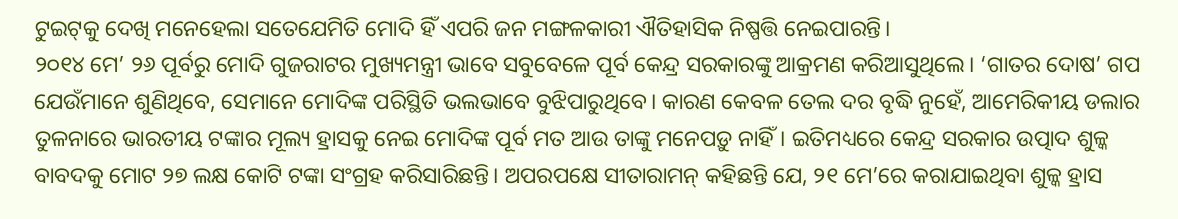ଟୁଇଟ୍‌କୁ ଦେଖି ମନେହେଲା ସତେଯେମିତି ମୋଦି ହିଁ ଏପରି ଜନ ମଙ୍ଗଳକାରୀ ଐତିହାସିକ ନିଷ୍ପତ୍ତି ନେଇପାରନ୍ତି।
୨୦୧୪ ମେ’ ୨୬ ପୂର୍ବରୁ ମୋଦି ଗୁଜରାଟର ମୁଖ୍ୟମନ୍ତ୍ରୀ ଭାବେ ସବୁବେଳେ ପୂର୍ବ କେନ୍ଦ୍ର ସରକାରଙ୍କୁ ଆକ୍ରମଣ କରିଆସୁଥିଲେ। ‘ଗାତର ଦୋଷ’ ଗପ ଯେଉଁମାନେ ଶୁଣିଥିବେ, ସେମାନେ ମୋଦିଙ୍କ ପରିସ୍ଥିତି ଭଲଭାବେ ବୁଝିପାରୁଥିବେ। କାରଣ କେବଳ ତେଲ ଦର ବୃଦ୍ଧି ନୁହେଁ, ଆମେରିକୀୟ ଡଲାର ତୁଳନାରେ ଭାରତୀୟ ଟଙ୍କାର ମୂଲ୍ୟ ହ୍ରାସକୁ ନେଇ ମୋଦିଙ୍କ ପୂର୍ବ ମତ ଆଉ ତାଙ୍କୁ ମନେପଡ଼ୁ ନାହିଁ। ଇତିମଧ୍ୟରେ କେନ୍ଦ୍ର ସରକାର ଉତ୍ପାଦ ଶୁଳ୍କ ବାବଦକୁ ମୋଟ ୨୭ ଲକ୍ଷ କୋଟି ଟଙ୍କା ସଂଗ୍ରହ କରିସାରିଛନ୍ତି। ଅପରପକ୍ଷେ ସୀତାରାମନ୍‌ କହିଛନ୍ତି ଯେ, ୨୧ ମେ’ରେ କରାଯାଇଥିବା ଶୁଳ୍କ ହ୍ରାସ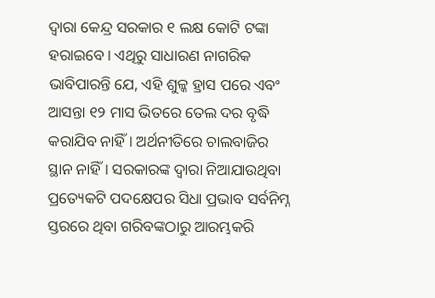ଦ୍ୱାରା କେନ୍ଦ୍ର ସରକାର ୧ ଲକ୍ଷ କୋଟି ଟଙ୍କା ହରାଇବେ। ଏଥିରୁ ସାଧାରଣ ନାଗରିକ ଭାବିପାରନ୍ତି ଯେ, ଏହି ଶୁଳ୍କ ହ୍ରାସ ପରେ ଏବଂ ଆସନ୍ତା ୧୨ ମାସ ଭିତରେ ତେଲ ଦର ବୃଦ୍ଧି କରାଯିବ ନାହିଁ। ଅର୍ଥନୀତିରେ ଚାଲବାଜିର ସ୍ଥାନ ନାହିଁ। ସରକାରଙ୍କ ଦ୍ୱାରା ନିଆଯାଉଥିବା ପ୍ରତ୍ୟେକଟି ପଦକ୍ଷେପର ସିଧା ପ୍ରଭାବ ସର୍ବନିମ୍ନ ସ୍ତରରେ ଥିବା ଗରିବଙ୍କଠାରୁ ଆରମ୍ଭକରି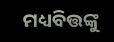ମଧ୍ୟବିତ୍ତଙ୍କୁ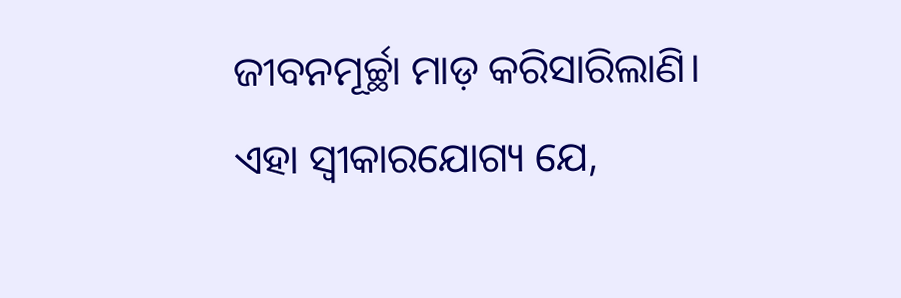ଜୀବନମୂର୍ଚ୍ଛା ମାଡ଼ କରିସାରିଲାଣି। ଏହା ସ୍ବୀକାରଯୋଗ୍ୟ ଯେ,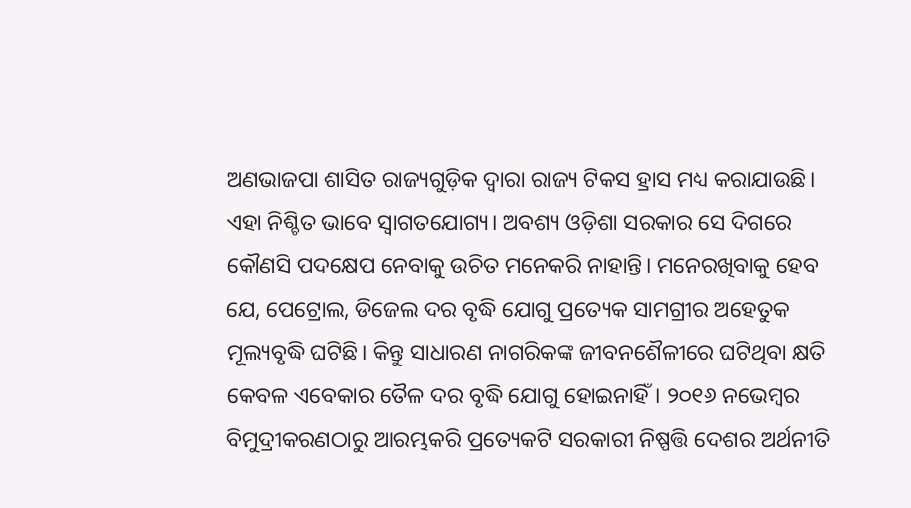ଅଣଭାଜପା ଶାସିତ ରାଜ୍ୟଗୁଡ଼ିକ ଦ୍ୱାରା ରାଜ୍ୟ ଟିକସ ହ୍ରାସ ମଧ୍ୟ କରାଯାଉଛି। ଏହା ନିଶ୍ଚିତ ଭାବେ ସ୍ବାଗତଯୋଗ୍ୟ। ଅବଶ୍ୟ ଓଡ଼ିଶା ସରକାର ସେ ଦିଗରେ କୌଣସି ପଦକ୍ଷେପ ନେବାକୁ ଉଚିତ ମନେକରି ନାହାନ୍ତି। ମନେରଖିବାକୁ ହେବ ଯେ, ପେଟ୍ରୋଲ, ଡିଜେଲ ଦର ବୃଦ୍ଧି ଯୋଗୁ ପ୍ରତ୍ୟେକ ସାମଗ୍ରୀର ଅହେତୁକ ମୂଲ୍ୟବୃଦ୍ଧି ଘଟିଛି। କିନ୍ତୁ ସାଧାରଣ ନାଗରିକଙ୍କ ଜୀବନଶୈଳୀରେ ଘଟିଥିବା କ୍ଷତି କେବଳ ଏବେକାର ତୈଳ ଦର ବୃଦ୍ଧି ଯୋଗୁ ହୋଇନାହିଁ। ୨୦୧୬ ନଭେମ୍ବର ବିମୁଦ୍ରୀକରଣଠାରୁ ଆରମ୍ଭକରି ପ୍ରତ୍ୟେକଟି ସରକାରୀ ନିଷ୍ପତ୍ତି ଦେଶର ଅର୍ଥନୀତି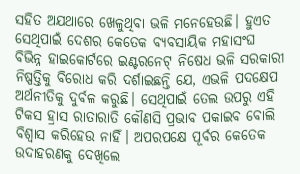ସହିତ ଅଯଥାରେ ଖେଳୁଥିବା ଭଳି ମନେହେଉଛି। ହୁଏତ ସେଥିପାଇଁ ଦେଶର କେତେକ ବ୍ୟବସାୟିକ ମହାସଂଘ ବିଭିନ୍ନ ହାଇକୋର୍ଟରେ ଇଣ୍ଟରନେଟ୍‌ ନିଷେଧ ଭଳି ସରକାରୀ ନିଷ୍ପତ୍ତିକୁ ବିରୋଧ କରି ଦର୍ଶାଇଛନ୍ତି ଯେ, ଏଭଳି ପଦକ୍ଷେପ ଅର୍ଥନୀତିକୁ ଦୁର୍ବଳ କରୁଛି। ସେଥିପାଇଁ ତେଲ ଉପରୁ ଏହି ଟିକସ ହ୍ରାସ ରାତାରାତି କୌଣସି ପ୍ରଭାବ ପକାଇବ ବୋଲି ବିଶ୍ୱାସ କରିହେଉ ନାହିଁ। ଅପରପକ୍ଷେ ପୂର୍ବର କେତେକ ଉଦାହରଣକୁ ଦେଖିଲେ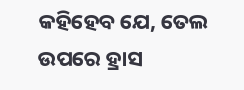କହିହେବ ଯେ, ତେଲ ଉପରେ ହ୍ରାସ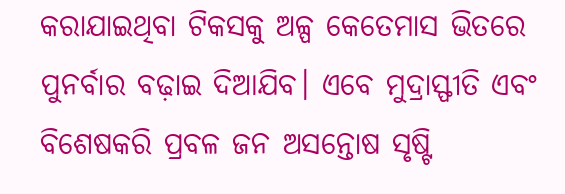କରାଯାଇଥିବା ଟିକସକୁ ଅଳ୍ପ କେତେମାସ ଭିତରେ ପୁନର୍ବାର ବଢ଼ାଇ ଦିଆଯିବ। ଏବେ ମୁଦ୍ରାସ୍ଫୀତି ଏବଂ ବିଶେଷକରି ପ୍ରବଳ ଜନ ଅସନ୍ତୋଷ ସୃଷ୍ଟି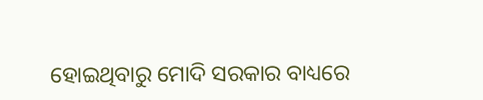ହୋଇଥିବାରୁ ମୋଦି ସରକାର ବାଧ୍ୟରେ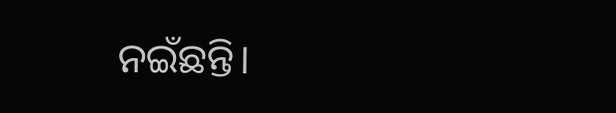ନଇଁଛନ୍ତି।